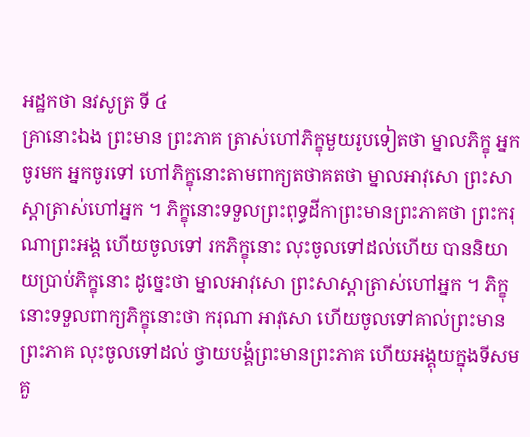អដ្ឋកថា នវសូត្រ ទី ៤
គ្រានោះឯង ព្រះមាន ព្រះភាគ ត្រាស់ហៅភិក្ខុមួយរូបទៀតថា ម្នាលភិក្ខុ អ្នកចូរមក អ្នកចូរទៅ ហៅភិក្ខុនោះតាមពាក្យតថាគតថា ម្នាលអាវុសោ ព្រះសាស្តាត្រាស់ហៅអ្នក ។ ភិក្ខុនោះទទួលព្រះពុទ្ធដីកាព្រះមានព្រះភាគថា ព្រះករុណាព្រះអង្គ ហើយចូលទៅ រកភិក្ខុនោះ លុះចូលទៅដល់ហើយ បាននិយាយប្រាប់ភិក្ខុនោះ ដូច្នេះថា ម្នាលអាវុសោ ព្រះសាស្តាត្រាស់ហៅអ្នក ។ ភិក្ខុនោះទទួលពាក្យភិក្ខុនោះថា ករុណា អាវុសោ ហើយចូលទៅគាល់ព្រះមានព្រះភាគ លុះចូលទៅដល់ ថ្វាយបង្គំព្រះមានព្រះភាគ ហើយអង្គុយក្នុងទីសមគួ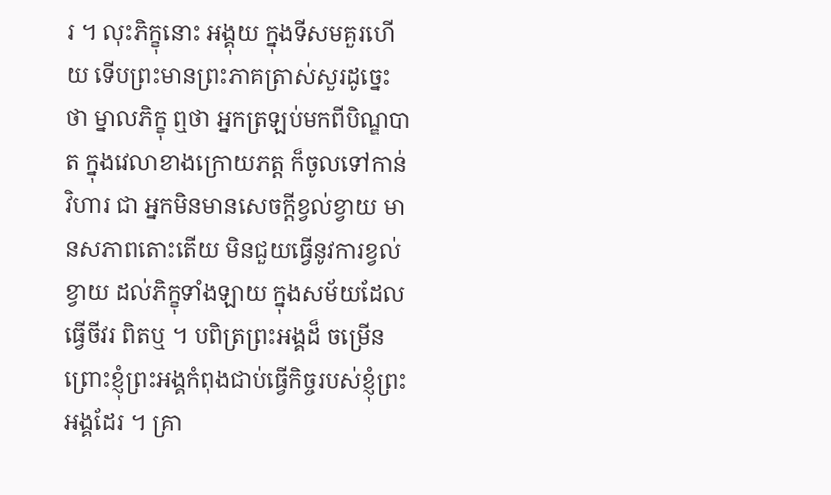រ ។ លុះភិក្ខុនោះ អង្គុយ ក្នុងទីសមគួរហើយ ទើបព្រះមានព្រះភាគត្រាស់សួរដូច្នេះថា ម្នាលភិក្ខុ ឮថា អ្នកត្រឡប់មកពីបិណ្ឌបាត ក្នុងវេលាខាងក្រោយភត្ត ក៏ចូលទៅកាន់វិហារ ជា អ្នកមិនមានសេចក្តីខ្វល់ខ្វាយ មានសភាពតោះតើយ មិនជួយធ្វើនូវការខ្វល់ខ្វាយ ដល់ភិក្ខុទាំងឡាយ ក្នុងសម័យដែលធ្វើចីវរ ពិតឬ ។ បពិត្រព្រះអង្គដ៏ ចម្រើន ព្រោះខ្ញុំព្រះអង្គកំពុងជាប់ធ្វើកិច្ចរបស់ខ្ញុំព្រះអង្គដែរ ។ គ្រា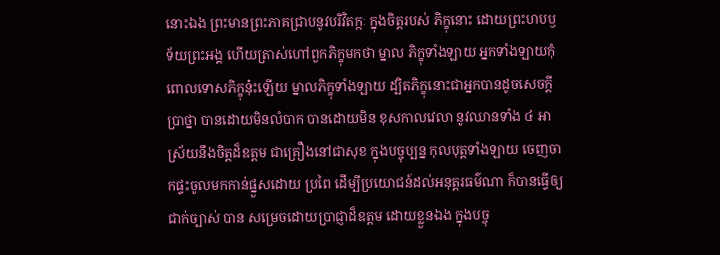នោះឯង ព្រះមានព្រះភាគជ្រាបនូវបរិវិតក្កៈ ក្នុងចិត្តរបស់ ភិក្ខុនោះ ដោយព្រះហបឫទ័យព្រះអង្គ ហើយត្រាស់ហៅពួកភិក្ខុមកថា ម្នាល ភិក្ខុទាំងឡាយ អ្នកទាំងឡាយកុំពោលទោសភិក្ខុនុ៎ះឡើយ ម្នាលភិក្ខុទាំងឡាយ ដ្បិតភិក្ខុនោះជាអ្នកបានដូចសេចក្តីប្រាថ្នា បានដោយមិនលំបាក បានដោយមិន ខុសកាលវេលា នូវឈានទាំង ៤ អាស្រ័យនឹងចិត្តដ៏ឧត្តម ជាគ្រឿងនៅជាសុខ ក្នុងបច្ចុប្បន្ន កុលបុត្តទាំងឡាយ ចេញចាកផ្ទះចូលមកកាន់ផ្នួសដោយ ប្រពៃ ដើម្បីប្រយោជន៍ដល់អនុត្តរធម៌ណា ក៏បានធ្វើឲ្យជាក់ច្បាស់ បាន សម្រេចដោយប្រាជ្ញាដ៏ឧត្តម ដោយខ្លួនឯង ក្នុងបច្ចុ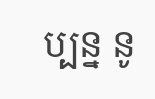ប្បន្ន នូ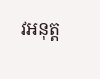វអនុត្ត